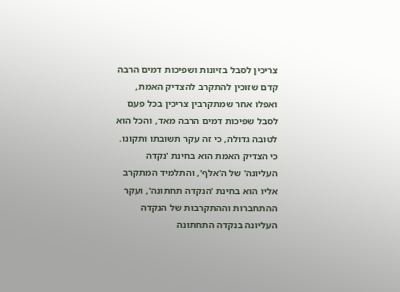צריכין לסבל בזיונות ושפיכות דמים הרבה קדם שזוכין להתקרב להצדיק האמת, ואפלו אחר שמתקרבין צריכין בכל פעם לסבל שפיכות דמים הרבה מאד, והכל הוא לטובה גדולה, כי זה עקר תשובתו ותקונו.
כי הצדיק האמת הוא בחינת 'נקדה העליונה' של ה'אלף', והתלמיד המתקרב אליו הוא בחינת 'הנקדה תחתונה', ועקר ההתחברות וההתקרבות של הנקדה העליונה בנקדה התחתונה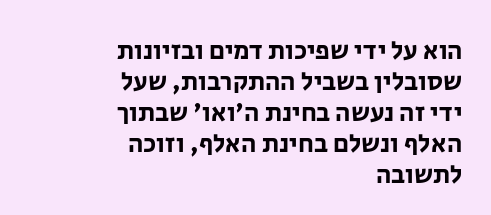הוא על ידי שפיכות דמים ובזיונות שסובלין בשביל ההתקרבות, שעל ידי זה נעשה בחינת ה'ואו' שבתוך האלף ונשלם בחינת האלף, וזוכה לתשובה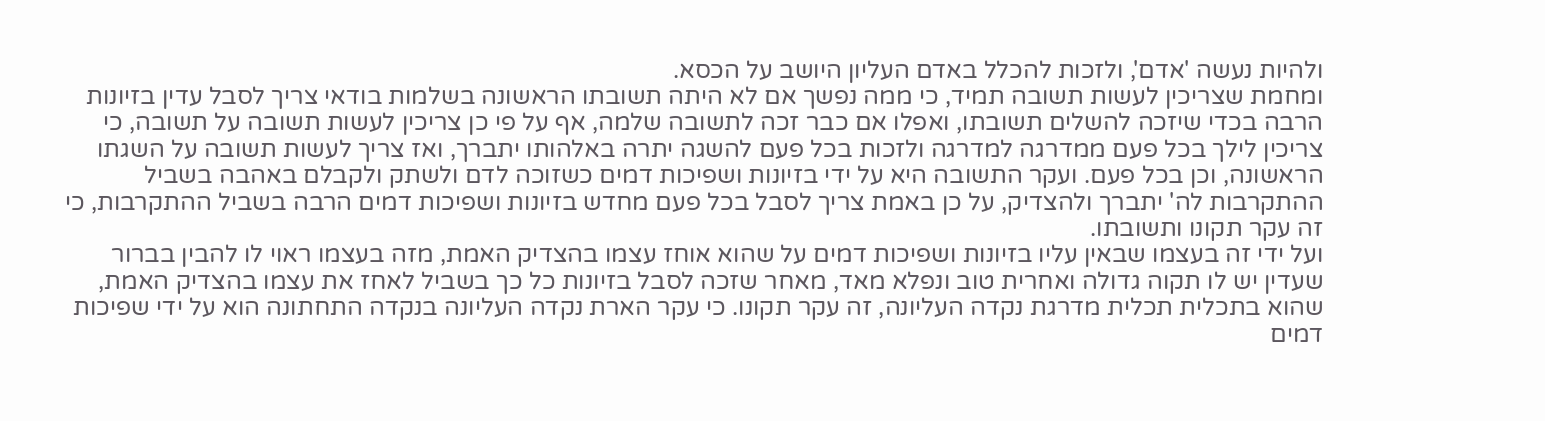ולהיות נעשה 'אדם', ולזכות להכלל באדם העליון היושב על הכסא.
ומחמת שצריכין לעשות תשובה תמיד, כי ממה נפשך אם לא היתה תשובתו הראשונה בשלמות בודאי צריך לסבל עדין בזיונות הרבה בכדי שיזכה להשלים תשובתו, ואפלו אם כבר זכה לתשובה שלמה, אף על פי כן צריכין לעשות תשובה על תשובה, כי צריכין לילך בכל פעם ממדרגה למדרגה ולזכות בכל פעם להשגה יתרה באלהותו יתברך, ואז צריך לעשות תשובה על השגתו הראשונה, וכן בכל פעם. ועקר התשובה היא על ידי בזיונות ושפיכות דמים כשזוכה לדם ולשתק ולקבלם באהבה בשביל ההתקרבות לה' יתברך ולהצדיק, על כן באמת צריך לסבל בכל פעם מחדש בזיונות ושפיכות דמים הרבה בשביל ההתקרבות, כי זה עקר תקונו ותשובתו.
ועל ידי זה בעצמו שבאין עליו בזיונות ושפיכות דמים על שהוא אוחז עצמו בהצדיק האמת, מזה בעצמו ראוי לו להבין בברור שעדין יש לו תקוה גדולה ואחרית טוב ונפלא מאד, מאחר שזכה לסבל בזיונות כל כך בשביל לאחז את עצמו בהצדיק האמת, שהוא בתכלית תכלית מדרגת נקדה העליונה, זה עקר תקונו. כי עקר הארת נקדה העליונה בנקדה התחתונה הוא על ידי שפיכות דמים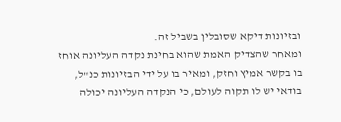ובזיונות דיקא שסובלין בשביל זה.
ומאחר שהצדיק האמת שהוא בחינת נקדה העליונה אוחז בו בקשר אמיץ וחזק, ומאיר בו על ידי הבזיונות כנ"ל, בודאי יש לו תקוה לעולם, כי הנקדה העליונה יכולה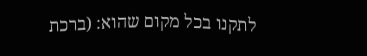לתקנו בכל מקום שהוא: (ברכת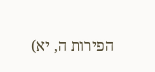הפירות ה, יא)